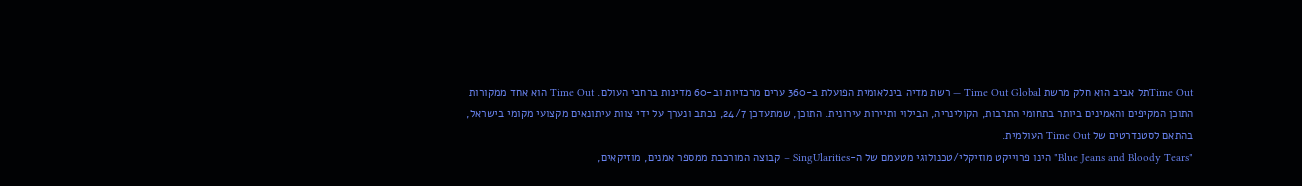Time Outתל אביב הוא חלק מרשת Time Out Global — רשת מדיה בינלאומית הפועלת ב-360 ערים מרכזיות וב-60 מדינות ברחבי העולם. Time Out הוא אחד ממקורות התוכן המקיפים והאמינים ביותר בתחומי התרבות, הקולינריה, הבילוי ותיירות עירונית. התוכן, שמתעדכן 24/7, נכתב ונערך על ידי צוות עיתונאים מקצועי מקומי בישראל, בהתאם לסטנדרטים של Time Out העולמית.
"Blue Jeans and Bloody Tears" הינו פרוייקט מוזיקלי/טכנולוגי מטעמם של ה-SingUlarities – קבוצה המורכבת ממספר אמנים, מוזיקאים,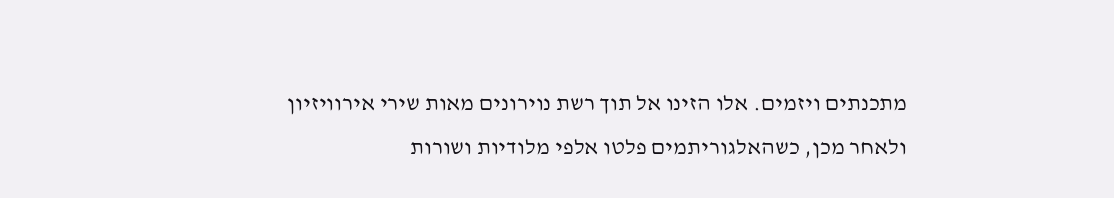מתכנתים ויזמים. אלו הזינו אל תוך רשת נוירונים מאות שירי אירוויזיון ולאחר מכן, כשהאלגוריתמים פלטו אלפי מלודיות ושורות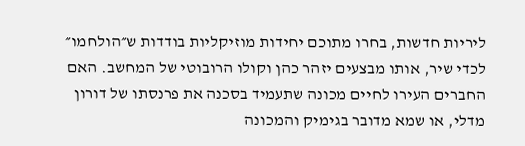ליריות חדשות, בחרו מתוכם יחידות מוזיקליות בודדות ש״הולחמו״ לכדי שיר, אותו מבצעים יזהר כהן וקולו הרובוטי של המחשב. האם החברים העירו לחיים מכונה שתעמיד בסכנה את פרנסתו של דורון מדלי, או שמא מדובר בגימיק והמכונה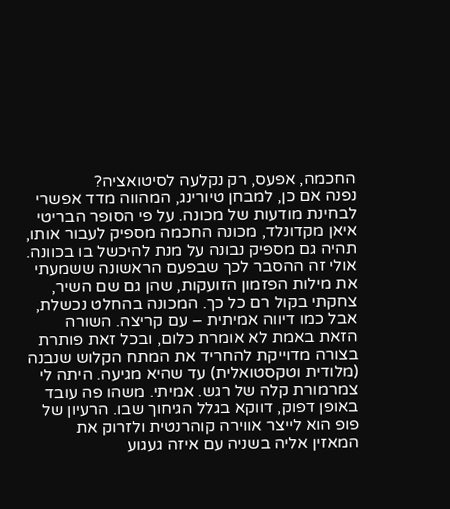החכמה, אפעס, רק נקלעה לסיטואציה?
נפנה אם כן, למבחן טיורינג, המהווה מדד אפשרי לבחינת מודעות של מכונה. על פי הסופר הבריטי איאן מקדונלד, מכונה החכמה מספיק לעבור אותו, תהיה גם מספיק נבונה על מנת להיכשל בו בכוונה. אולי זה ההסבר לכך שבפעם הראשונה ששמעתי את מילות הפזמון הזועקות, שהן גם שם השיר, צחקתי בקול רם כל כך. המכונה בהחלט נכשלת, אבל כמו דיווה אמיתית – עם קריצה. השורה הזאת באמת לא אומרת כלום, ובכל זאת פותרת בצורה מדוייקת להחריד את המתח הקלוש שנבנה (מלודית וטקסטואלית) עד שהיא מגיעה. היתה לי צמרמורת קלה של רגש. אמיתי. משהו פה עובד באופן דפוק, דווקא בגלל הגיחוך שבו. הרעיון של פופ הוא לייצר אווירה קוהרנטית ולזרוק את המאזין אליה בשניה עם איזה געגוע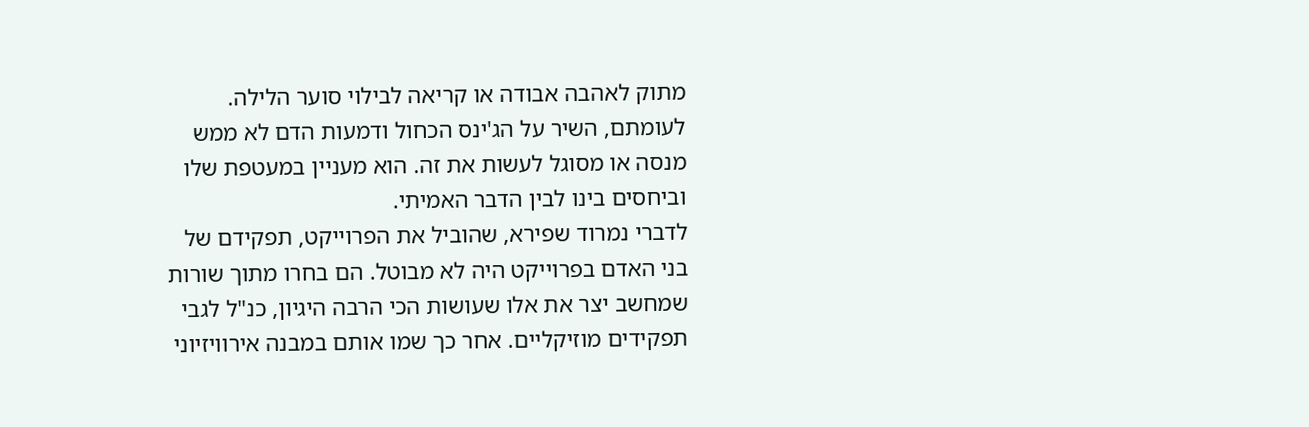מתוק לאהבה אבודה או קריאה לבילוי סוער הלילה. לעומתם, השיר על הג'ינס הכחול ודמעות הדם לא ממש מנסה או מסוגל לעשות את זה. הוא מעניין במעטפת שלו וביחסים בינו לבין הדבר האמיתי.
לדברי נמרוד שפירא, שהוביל את הפרוייקט, תפקידם של בני האדם בפרוייקט היה לא מבוטל. הם בחרו מתוך שורות שמחשב יצר את אלו שעושות הכי הרבה היגיון, כנ"ל לגבי תפקידים מוזיקליים. אחר כך שמו אותם במבנה אירוויזיוני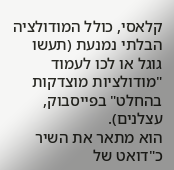קלאסי, כולל המודולציה הבלתי נמנעת (תעשו גוגל או לכו לעמוד "מודולציות מוצדקות בהחלט" בפייסבוק, עצלנים).
הוא מתאר את השיר כ"דואט של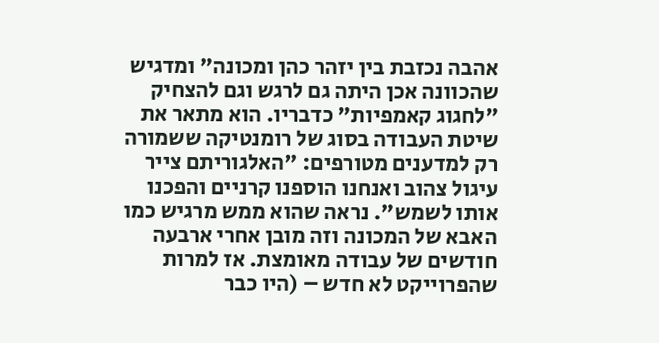אהבה נכזבת בין יזהר כהן ומכונה" ומדגיש שהכוונה אכן היתה גם לרגש וגם להצחיק "לחגוג קאמפיות" כדבריו. הוא מתאר את שיטת העבודה בסוג של רומנטיקה ששמורה רק למדענים מטורפים: "האלגוריתם צייר עיגול צהוב ואנחנו הוספנו קרניים והפכנו אותו לשמש". נראה שהוא ממש מרגיש כמו האבא של המכונה וזה מובן אחרי ארבעה חודשים של עבודה מאומצת. אז למרות שהפרוייקט לא חדש – (היו כבר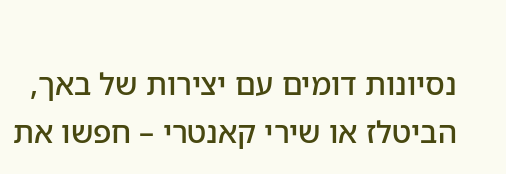נסיונות דומים עם יצירות של באך, הביטלז או שירי קאנטרי – חפשו את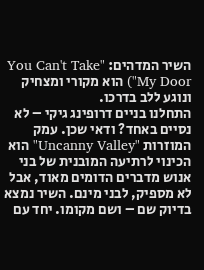השיר המדהים: "You Can't Take My Door") הוא מקורי ומצחיק ונוגע ללב בדרכו.
התחלנו בניים דרופינג גיקי – לא נסיים באחד? ודאי שכן. עמק המוזרות "Uncanny Valley" הוא הכינוי לרתיעה המובנית של בני אנוש מדברים הדומים מאוד, אבל לא מספיק, לבני מינם. השיר נמצא בדיוק שם – ושם מקומו. יחד עם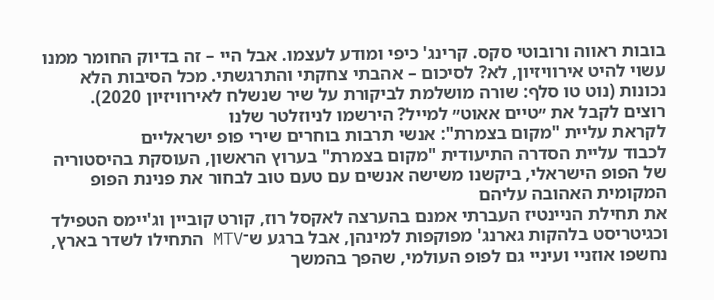בובות ראווה ורובוטי סקס. קרינג' כיפי ומודע לעצמו. אבל היי – זה בדיוק החומר ממנו עשוי להיט אירוויזיון, לא? לסיכום – אהבתי צחקתי והתרגשתי. מכל הסיבות הלא נכונות (נוט טו סלף: שורה מושלמת לביקורת על שיר שנשלח לאירוויזיון 2020).
רוצים לקבל את ״טיים אאוט״ למייל? הירשמו לניוזלטר שלנו
לקראת עליית "מקום בצמרת": אנשי תרבות בוחרים שירי פופ ישראליים
לכבוד עליית הסדרה התיעודית "מקום בצמרת" בערוץ הראשון, העוסקת בהיסטוריה של הפופ הישראלי, ביקשנו משישה אנשים עם טעם טוב לבחור את פנינת הפופ המקומית האהובה עליהם
את תחילת הניינטיז העברתי אמנם בהערצה לאקסל רוז, קורט קוביין וג'יימס הטפילד וכגיטריסט בלהקות גארנג' מפוקפות למינהן, אבל ברגע ש־MTV התחילו לשדר בארץ, נחשפו אוזניי ועיניי גם לפופ העולמי, שהפך בהמשך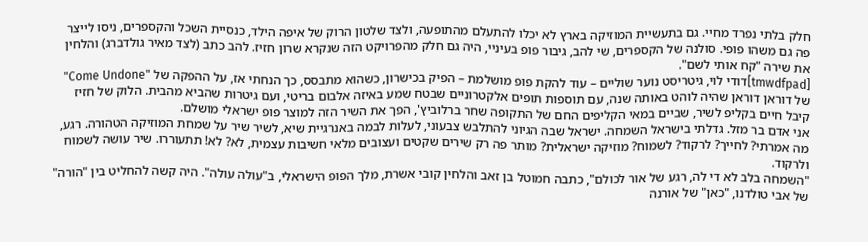חלק בלתי נפרד מחיי. גם בתעשיית המוזיקה בארץ לא יכלו להתעלם מהתופעה, ולצד שלטון הרוק של איפה הילד, כנסיית השכל והקספרים, ניסו לייצר פה גם משהו פופי. סולנה של הקספרים, שי להב, גיבור פופ בעיניי, היה גם חלק מהפרויקט הזה שנקרא שרון חזיז. להב כתב (לצד מאיר גולדברג) והלחין את שירה "קח אותי לשם".
[tmwdfpad]דודי לוי, גיטריסט נוער שוליים – עוד להקת פופ מושלמת – הפיק בכישרון, כשהוא מתבסס, כך הנחתי אז, על ההפקה של "Come Undone" של דוראן דוראן שהיה לוהט באותה שנה, עם תוספות תופים אלקטרוניים שבטח שמע באיזה אלבום בריטי, ועם גיטרות שהביא מהבית. הלוק של חזיז קיבל חיים בקליפ לשיר, שביים במאי הקליפים החם של התקופה שחר ברלוביץ', הפך את השיר הזה למוצר פופ ישראלי מושלם.
אני אדם בר מזל. גדלתי בישראל השמחה. ישראל שבה הגיוני להתלבש צבעוני, לעלות לבמה באנרגיית שיא, לשיר שיר על שמחת המוזיקה הטהורה. רגע, מה אמרתי? לחייך? לרקוד? לשמוח? מוזיקה ישראלית? מותר פה רק שירים שקטים ועצובים מלאי חשיבות עצמית, לא? לא! תתעוררו. שיר עושה לשמוח ולרקוד.
"השמחה בלב לא די לה, רגע של אור לכולם", כתבה חמוטל בן זאב והלחין קובי אשרת, מלך הפופ הישראלי, ב"עולה עולה". היה קשה להחליט בין "הורה" של אבי טולדנו, "כאן" של אורנה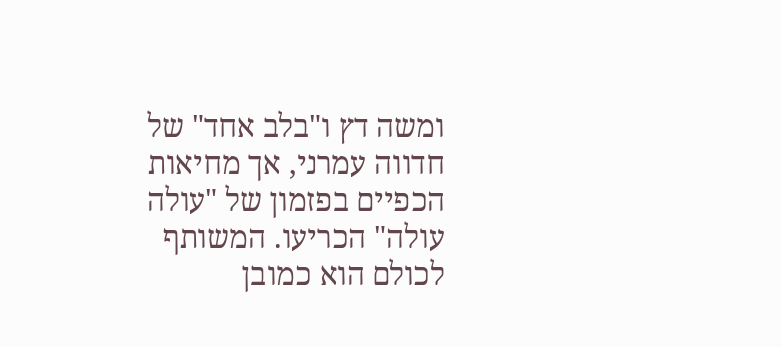ומשה דץ ו"בלב אחד" של חדווה עמרני, אך מחיאות הכפיים בפזמון של "עולה עולה" הכריעו. המשותף לכולם הוא כמובן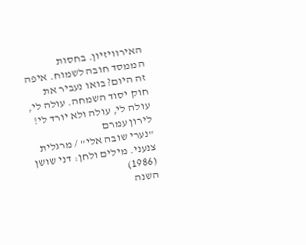האירוויזיון. בחסות הממסד חובה לשמוח. איפה זה היום? בואו נעביר את חוק יסוד השמחה. עולה לי, עולה לי, עולה ולא יורד לי!
לירון עמרם
"נערי שובה אלי" / מרגלית צנעני. מילים ולחן: דני שושן (1986)
השנה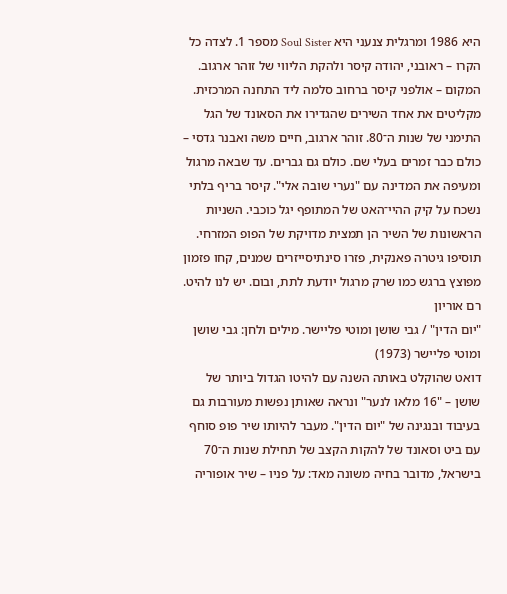היא 1986 ומרגלית צנעני היא Soul Sister מספר 1. לצדה כל הקרו – ראובני, יהודה קיסר ולהקת הליווי של זוהר ארגוב. המקום – אולפני קיסר ברחוב סלמה ליד התחנה המרכזית. מקליטים את אחד השירים שהגדירו את הסאונד של הגל התימני של שנות ה־80. זוהר ארגוב, חיים משה ואבנר גדסי – כולם כבר זמרים בעלי שם. כולם גם גברים. עד שבאה מרגול ומעיפה את המדינה עם "נערי שובה אלי". קיסר בריף בלתי נשכח על קיק ההיי־האט של המתופף יגל כוכבי. השניות הראשונות של השיר הן תמצית מדויקת של הפופ המזרחי. תוסיפו גיטרה פאנקית, פזרו סינתיסייזרים שמנים, קחו פזמון מפוצץ ברגש כמו שרק מרגול יודעת לתת, ובום. יש לנו להיט.
רם אוריון
"יום הדין" / גבי שושן ומוטי פליישר. מילים ולחן: גבי שושן ומוטי פליישר (1973)
דואט שהוקלט באותה השנה עם להיטו הגדול ביותר של שושן – "16 מלאו לנער" ונראה שאותן נפשות מעורבות גם בעיבוד ובנגינה של "יום הדין". מעבר להיותו שיר פופ סוחף עם ביט וסאונד של להקות הקצב של תחילת שנות ה־70 בישראל, מדובר בחיה משונה מאד: על פניו – שיר אופוריה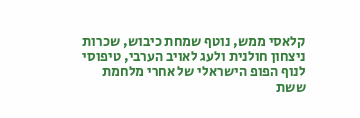קלאסי ממש, נוטף שמחת כיבוש, שכרות ניצחון חולנית ולעג לאויב הערבי, טיפוסי לנוף הפופ הישראלי של אחרי מלחמת ששת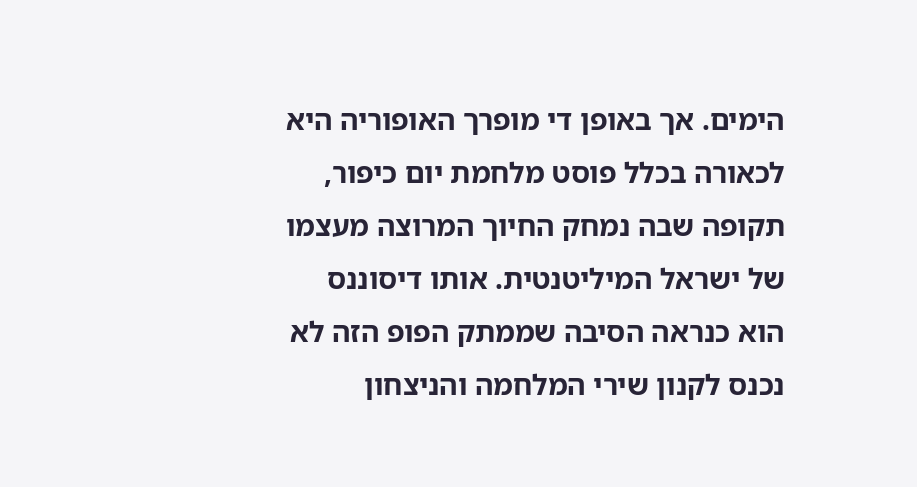הימים. אך באופן די מופרך האופוריה היא לכאורה בכלל פוסט מלחמת יום כיפור, תקופה שבה נמחק החיוך המרוצה מעצמו של ישראל המיליטנטית. אותו דיסוננס הוא כנראה הסיבה שממתק הפופ הזה לא נכנס לקנון שירי המלחמה והניצחון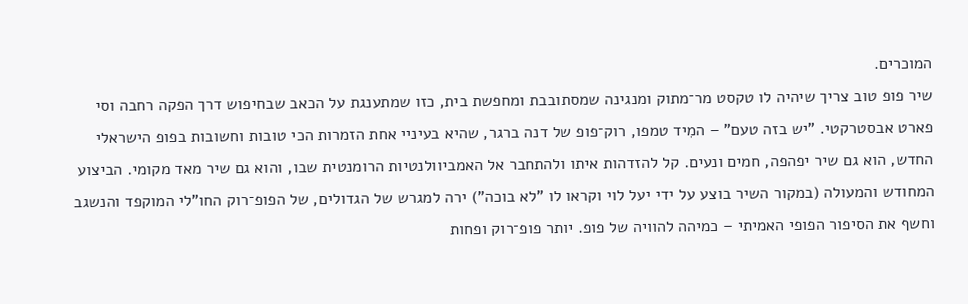המוכרים.
שיר פופ טוב צריך שיהיה לו טקסט מר־מתוק ומנגינה שמסתובבת ומחפשת בית, כזו שמתענגת על הכאב שבחיפוש דרך הפקה רחבה וסי פארט אבסטרקטי. "יש בזה טעם" – המִיד טמפו, רוק־פופ של דנה ברגר, שהיא בעיניי אחת הזמרות הכי טובות וחשובות בפופ הישראלי החדש, הוא גם שיר יפהפה, חמים ונעים. קל להזדהות איתו ולהתחבר אל האמביוולנטיות הרומנטית שבו, והוא גם שיר מאד מקומי. הביצוע המחודש והמעולה (במקור השיר בוצע על ידי יעל לוי וקראו לו "לא בוכה") ירה למגרש של הגדולים, של הפופ־רוק החו"לי המוקפד והנשגב וחשף את הסיפור הפופי האמיתי – כמיהה להוויה של פופ. יותר פופ־רוק ופחות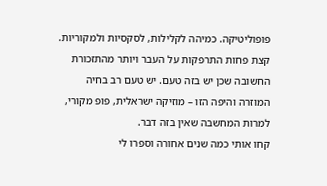פופוליטיקה. כמיהה לקלילות, לסקסיות ולמקוריות. קצת פחות התרפקות על העבר ויותר מהתזכורת החשובה שכן יש בזה טעם. יש טעם רב בחיה המוזרה והיפה הזו – מוזיקה ישראלית, פופ מקורי, למרות המחשבה שאין בזה דבר.
קחו אותי כמה שנים אחורה וספרו לי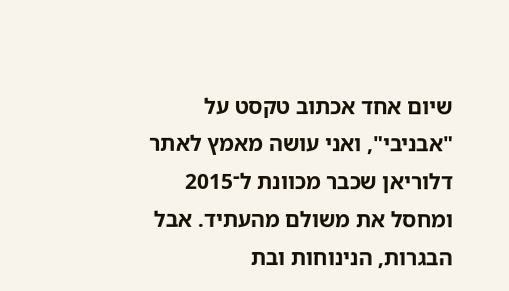שיום אחד אכתוב טקסט על "אבניבי", ואני עושה מאמץ לאתר דלוריאן שכבר מכוונת ל־2015 ומחסל את משולם מהעתיד. אבל הבגרות, הנינוחות ובת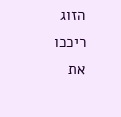הזוג ריככו את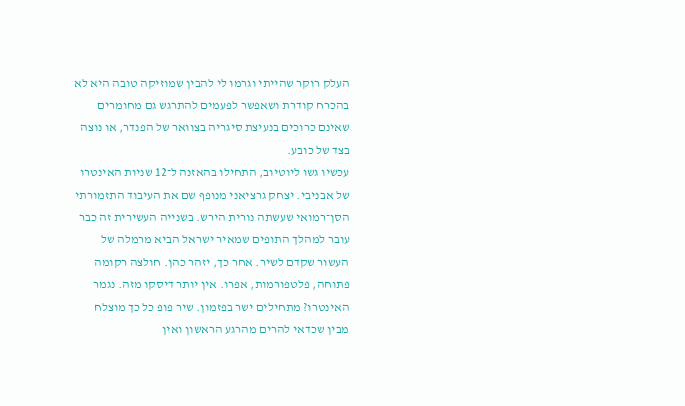העלק רוקר שהייתי וגרמו לי להבין שמוזיקה טובה היא לא בהכרח קודרת ושאפשר לפעמים להתרגש גם מחומרים שאינם כרוכים בנעיצת סיגריה בצוואר של הפנדר, או נוצה בצד של כובע.
עכשיו גשו ליוטיוב, התחילו בהאזנה ל־12 שניות האינטרו של אבניבי. יצחק גרציאני מנופף שם את העיבוד התזמורתי הסן־רמואי שעשתה נורית הירש. בשנייה העשירית זה כבר עובר למהלך התופים שמאיר ישראל הביא מרמלה של העשור שקדם לשיר. אחר כך, יזהר כהן. חולצה רקומה פתוחה, פלטפורמות, אפרו. אין יותר דיסקו מזה. נגמר האינטרו? מתחילים ישר בפזמון. שיר פופ כל כך מוצלח מבין שכדאי להרים מהרגע הראשון ואין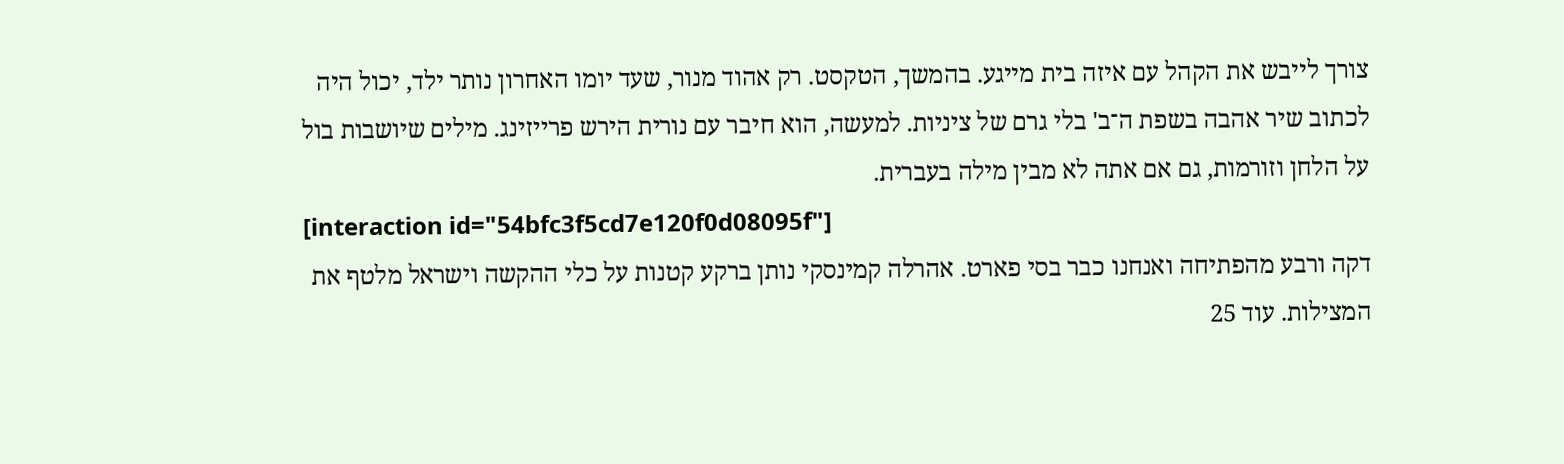צורך לייבש את הקהל עם איזה בית מייגע. בהמשך, הטקסט. רק אהוד מנור, שעד יומו האחרון נותר ילד, יכול היה לכתוב שיר אהבה בשפת ה־ב' בלי גרם של ציניות. למעשה, הוא חיבר עם נורית הירש פרייזינג. מילים שיושבות בול על הלחן וזורמות, גם אם אתה לא מבין מילה בעברית.
[interaction id="54bfc3f5cd7e120f0d08095f"]
דקה ורבע מהפתיחה ואנחנו כבר בסי פארט. אהרלה קמינסקי נותן ברקע קטנות על כלי ההקשה וישראל מלטף את המצילות. עוד 25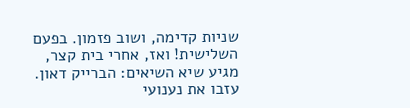שניות קדימה, ושוב פזמון. בפעם השלישית! ואז, אחרי בית קצר, מגיע שיא השיאים: הברייק דאון. עזבו את נענועי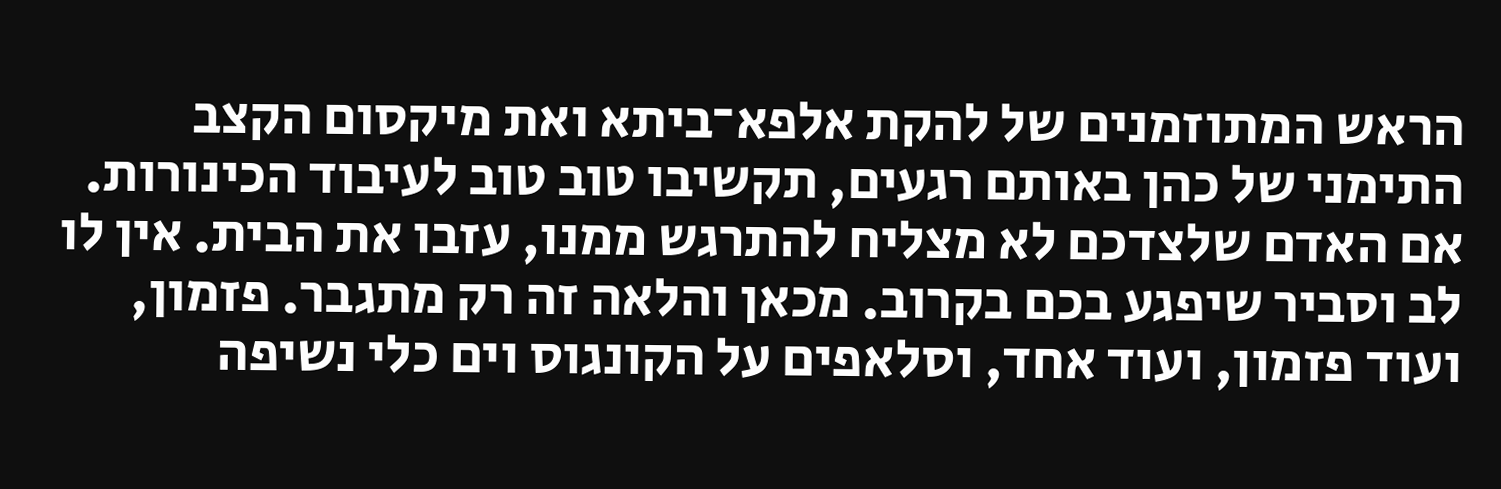הראש המתוזמנים של להקת אלפא־ביתא ואת מיקסום הקצב התימני של כהן באותם רגעים, תקשיבו טוב טוב לעיבוד הכינורות. אם האדם שלצדכם לא מצליח להתרגש ממנו, עזבו את הבית. אין לו לב וסביר שיפגע בכם בקרוב. מכאן והלאה זה רק מתגבר. פזמון, ועוד פזמון, ועוד אחד, וסלאפים על הקונגוס וים כלי נשיפה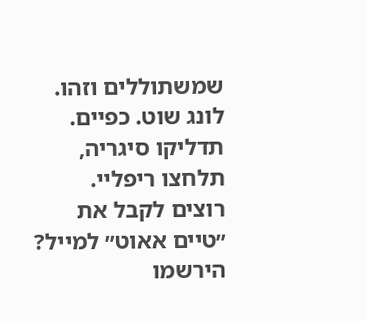שמשתוללים וזהו. לונג שוט. כפיים. תדליקו סיגריה, תלחצו ריפליי.
רוצים לקבל את ״טיים אאוט״ למייל? הירשמו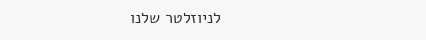לניוזלטר שלנו